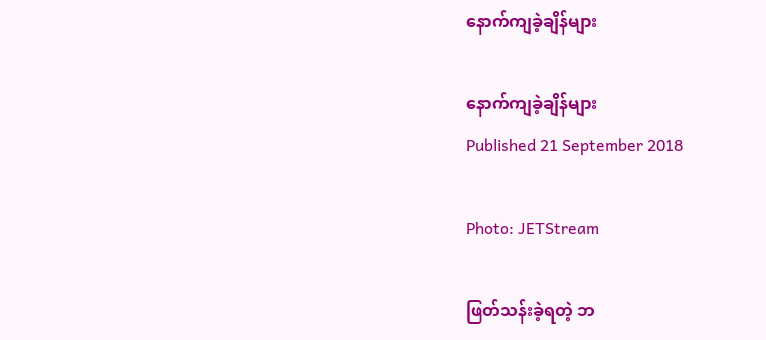နောက်ကျခဲ့ချိန်များ

နောက်ကျခဲ့ချိန်များ
Published 21 September 2018

Photo: JETStream

ဖြတ်သန်းခဲ့ရတဲ့ ဘ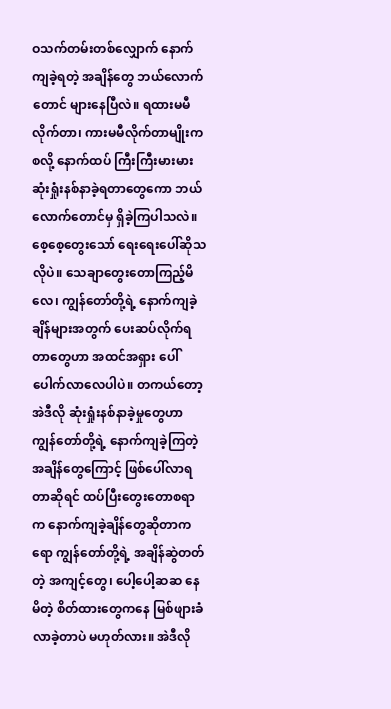ဝသက်တမ်းတစ်လျှောက် နောက်ကျခဲ့ရတဲ့ အချိန်တွေ ဘယ်လောက်တောင် များနေပြီလဲ။ ရထားမမီလိုက်တာ၊ ကားမမီလိုက်တာမျိုးကစလို့ နောက်ထပ် ကြီးကြီးမားမား ဆုံးရှုံးနစ်နာခဲ့ရတာတွေကော ဘယ်လောက်တောင်မှ ရှိခဲ့ကြပါသလဲ။ စေ့စေ့တွေးသော် ရေးရေးပေါ်ဆိုသလိုပဲ။ သေချာတွေးတောကြည့်မိလေ၊ ကျွန်တော်တို့ရဲ့ နောက်ကျခဲ့ချိန်များအတွက် ပေးဆပ်လိုက်ရတာတွေဟာ အထင်အရှား ပေါ်ပေါက်လာလေပါပဲ။ တကယ်တော့ အဲဒီလို ဆုံးရှုံးနစ်နာခဲ့မှုတွေဟာ ကျွန်တော်တို့ရဲ့ နောက်ကျခဲ့ကြတဲ့ အချိန်တွေကြောင့် ဖြစ်ပေါ်လာရတာဆိုရင် ထပ်ပြီးတွေးတောစရာက နောက်ကျခဲ့ချိန်တွေဆိုတာကရော ကျွန်တော်တို့ရဲ့ အချိန်ဆွဲတတ်တဲ့ အကျင့်တွေ၊ ပေါ့ပေါ့ဆဆ နေမိတဲ့ စိတ်ထားတွေကနေ မြစ်ဖျားခံလာခဲ့တာပဲ မဟုတ်လား။ အဲဒီလို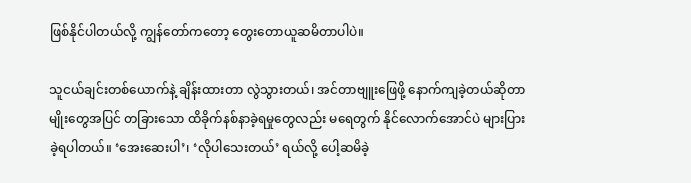ဖြစ်နိုင်ပါတယ်လို့ ကျွန်တော်ကတော့ တွေးတောယူဆမိတာပါပဲ။

သူငယ်ချင်းတစ်ယောက်နဲ့ ချိန်းထားတာ လွဲသွားတယ်၊ အင်တာဗျူးဖြေဖို့ နောက်ကျခဲ့တယ်ဆိုတာမျိုးတွေအပြင် တခြားသော ထိခိုက်နစ်နာခဲ့ရမှုတွေလည်း မရေတွက် နိုင်လောက်အောင်ပဲ များပြားခဲ့ရပါတယ်။ ‘အေးဆေးပါ’၊ ‘လိုပါသေးတယ်’ ရယ်လို့ ပေါ့ဆမိခဲ့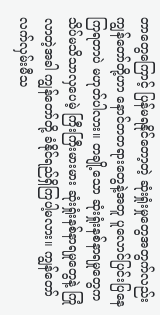တာတွေကြောင့် ပြန်မရနိုင်တော့တဲ့ ဆုံးရှုံးမှုတွေအတွက်လည်း ကျွန်တော်တို့ဟာ နောင်တတရားတွေနဲ့အတူ ပူလောင်ပြင်းပြနေကြရတာပဲ မဟုတ်ပါလား။ တချို့သော ဆုံးရှုံးနစ်နာရမှုတွေက သိပ်မသိသာလှပေမဲ့ ကြီးကြီးမားမား ဆုံးရှုံးနစ်နာရမှုတွေနဲ့ ကြုံလာတဲ့အခါ ကျွန်တော်တို့ ခံနိုင်ရည်ရှိကြပါ့မလား။ ကျွန်တော် လက်လှမ်းမီသ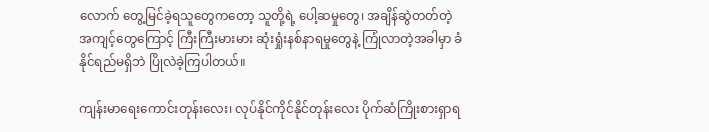လောက် တွေ့မြင်ခဲ့ရသူတွေကတော့ သူတို့ရဲ့ ပေါ့ဆမှုတွေ၊ အချိန်ဆွဲတတ်တဲ့ အကျင့်တွေကြောင့် ကြီးကြီးမားမား ဆုံးရှုံးနစ်နာရမှုတွေနဲ့ ကြုံလာတဲ့အခါမှာ ခံနိုင်ရည်မရှိဘဲ ပြိုလဲခဲ့ကြပါတယ်။

ကျန်းမာရေးကောင်းတုန်းလေး၊ လုပ်နိုင်ကိုင်နိုင်တုန်းလေး ပိုက်ဆံကြိုးစားရှာရ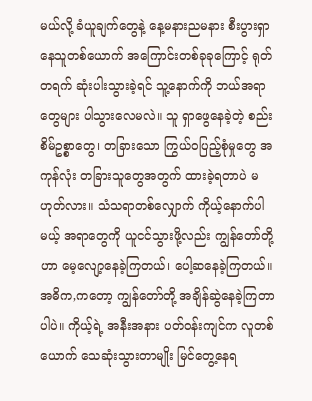မယ်လို့ ခံယူချက်တွေနဲ့ နေ့မနားညမနား စီးပွားရှာနေသူတစ်ယောက် အကြောင်းတစ်ခုခုကြောင့် ရုတ်တရက် ဆုံးပါးသွားခဲ့ရင် သူ့နောက်ကို ဘယ်အရာတွေများ ပါသွားလေမလဲ။ သူ ရှာဖွေနေခဲ့တဲ့ စည်းစိမ်ဥစ္စာတွေ၊ တခြားသော ကြွယ်ဝပြည့်စုံမှုတွေ အကုန်လုံး တခြားသူတွေအတွက် ထားခဲ့ရတာပဲ မဟုတ်လား။ သံသရာတစ်လျှောက် ကိုယ့်နောက်ပါမယ့် အရာတွေကို ယူငင်သွားဖို့လည်း ကျွန်တော်တို့ဟာ မေ့လျော့နေခဲ့ကြတယ်၊ ပေါ့ဆနေခဲ့ကြတယ်။ အဓိက,ကတော့ ကျွန်တော်တို့ အချိန်ဆွဲနေခဲ့ကြတာပါပဲ။ ကိုယ့်ရဲ့ အနီးအနား ပတ်ဝန်းကျင်က လူတစ်ယောက် သေဆုံးသွားတာမျိုး မြင်တွေ့နေရ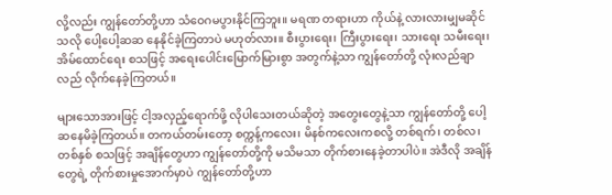လို့လည်း ကျွန်တော်တို့ဟာ သံဝေဂမပွားနိုင်ကြဘူး။ မရဏ တရားဟာ ကိုယ်နဲ့ လားလားမျှမဆိုင်သလို ပေါ့ပေါ့ဆဆ နေနိုင်ခဲ့ကြတာပဲ မဟုတ်လား။ စီးပွားရေး၊ ကြီးပွားရေး၊ သားရေး သမီးရေး၊ အိမ်ထောင်ရေး စသဖြင့် အရေးပေါင်းမြောက်မြားစွာ အတွက်နဲ့သာ ကျွန်တော်တို့ လုံးလည်ချာလည် လိုက်နေခဲ့ကြတယ်။

များသောအားဖြင့် ငါ့အလှည့်ရောက်ဖို့ လိုပါသေးတယ်ဆိုတဲ့ အတွေးတွေနဲ့သာ ကျွန်တော်တို့ ပေါ့ဆနေမိခဲ့ကြတယ်။ တကယ်တမ်းတော့ စက္ကန့်ကလေး၊ မိနစ်ကလေးကစလို့ တစ်ရက်၊ တစ်လ၊ တစ်နှစ် စသဖြင့် အချိန်တွေဟာ ကျွန်တော်တို့ကို မသိမသာ တိုက်စားနေခဲ့တာပါပဲ။ အဲဒီလို အချိန်တွေရဲ့ တိုက်စားမှုအောက်မှာပဲ ကျွန်တော်တို့ဟာ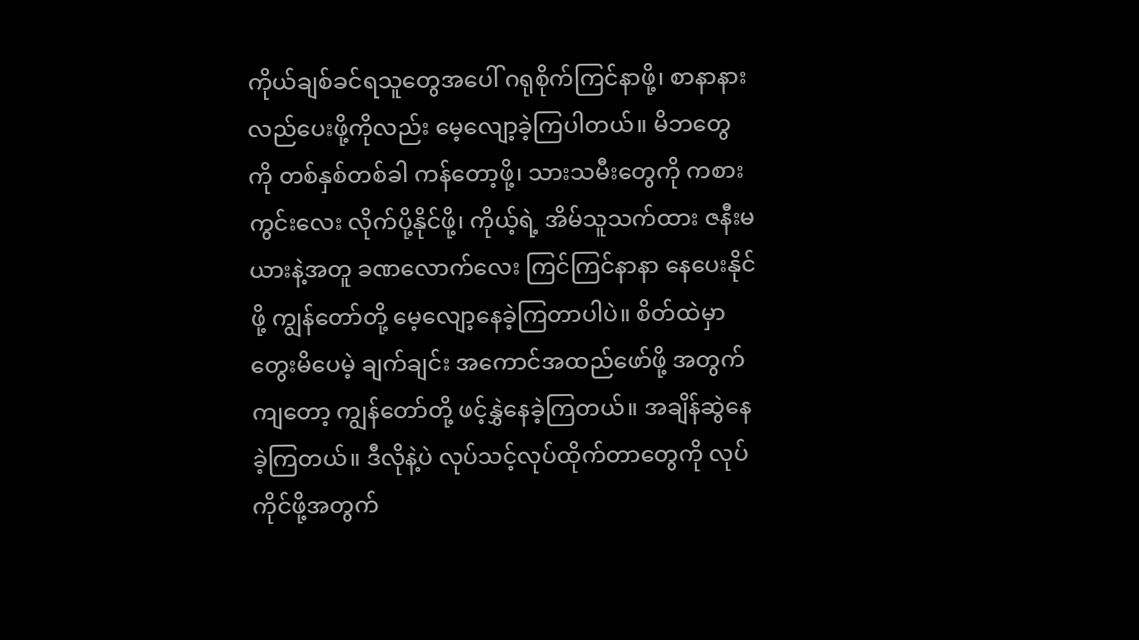ကိုယ်ချစ်ခင်ရသူတွေအပေါ် ဂရုစိုက်ကြင်နာဖို့၊ စာနာနားလည်ပေးဖို့ကိုလည်း မေ့လျော့ခဲ့ကြပါတယ်။ မိဘတွေကို တစ်နှစ်တစ်ခါ ကန်တော့ဖို့၊ သားသမီးတွေကို ကစားကွင်းလေး လိုက်ပို့နိုင်ဖို့၊ ကိုယ့်ရဲ့ အိမ်သူသက်ထား ဇနီးမယားနဲ့အတူ ခဏလောက်လေး ကြင်ကြင်နာနာ နေပေးနိုင်ဖို့ ကျွန်တော်တို့ မေ့လျော့နေခဲ့ကြတာပါပဲ။ စိတ်ထဲမှာ တွေးမိပေမဲ့ ချက်ချင်း အကောင်အထည်ဖော်ဖို့ အတွက်ကျတော့ ကျွန်တော်တို့ ဖင့်နွှဲနေခဲ့ကြတယ်။ အချိန်ဆွဲနေခဲ့ကြတယ်။ ဒီလိုနဲ့ပဲ လုပ်သင့်လုပ်ထိုက်တာတွေကို လုပ်ကိုင်ဖို့အတွက်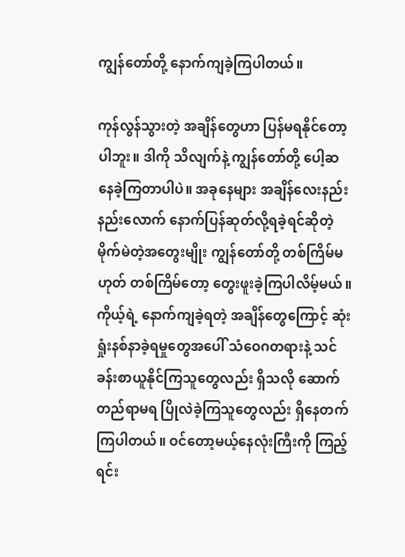ကျွန်တော်တို့ နောက်ကျခဲ့ကြပါတယ်။

ကုန်လွန်သွားတဲ့ အချိန်တွေဟာ ပြန်မရနိုင်တော့ပါဘူး။ ဒါကို သိလျက်နဲ့ ကျွန်တော်တို့ ပေါ့ဆနေခဲ့ကြတာပါပဲ။ အခုနေများ အချိန်လေးနည်းနည်းလောက် နောက်ပြန်ဆုတ်လို့ရခဲ့ရင်ဆိုတဲ့ မိုက်မဲတဲ့အတွေးမျိုး ကျွန်တော်တို့ တစ်ကြိမ်မဟုတ် တစ်ကြိမ်တော့ တွေးဖူးခဲ့ကြပါလိမ့်မယ်။ ကိုယ့်ရဲ့ နောက်ကျခဲ့ရတဲ့ အချိန်တွေကြောင့် ဆုံးရှုံးနစ်နာခဲ့ရမှုတွေအပေါ် သံဝေဂတရားနဲ့ သင်ခန်းစာယူနိုင်ကြသူတွေလည်း ရှိသလို ဆောက်တည်ရာမရ ပြိုလဲခဲ့ကြသူတွေလည်း ရှိနေတက်ကြပါတယ်။ ဝင်တော့မယ့်နေလုံးကြီးကို ကြည့်ရင်း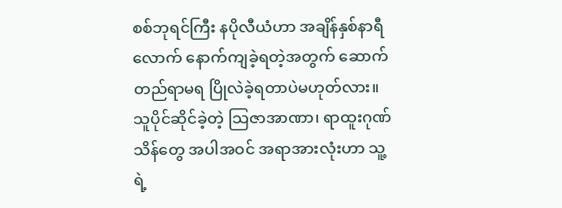စစ်ဘုရင်ကြီး နပိုလီယံဟာ အချိန်နှစ်နာရီလောက် နောက်ကျခဲ့ရတဲ့အတွက် ဆောက်တည်ရာမရ ပြိုလဲခဲ့ရတာပဲမဟုတ်လား။ သူပိုင်ဆိုင်ခဲ့တဲ့ သြဇာအာဏာ၊ ရာထူးဂုဏ်သိန်တွေ အပါအဝင် အရာအားလုံးဟာ သူ့ရဲ့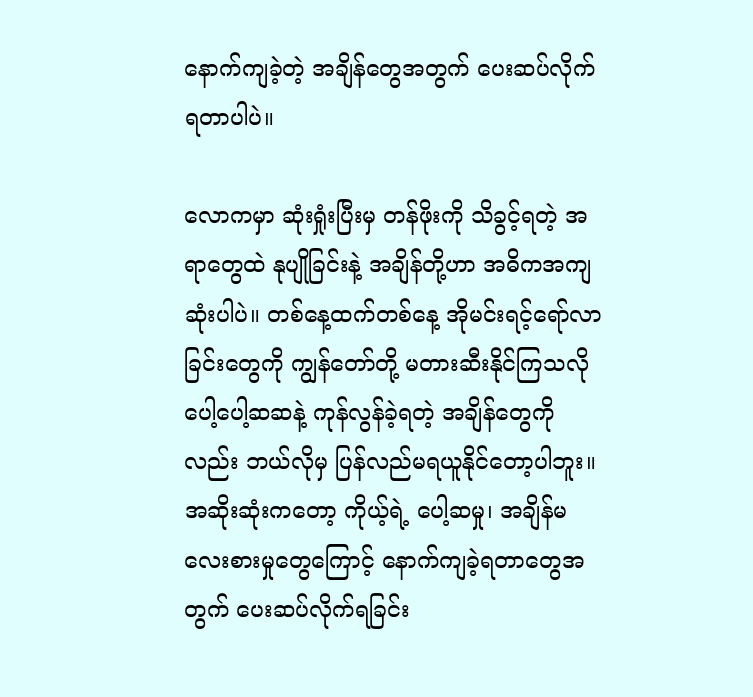နောက်ကျခဲ့တဲ့ အချိန်တွေအတွက် ပေးဆပ်လိုက်ရတာပါပဲ။

လောကမှာ ဆုံးရှုံးပြီးမှ တန်ဖိုးကို သိခွင့်ရတဲ့ အရာတွေထဲ နုပျိုခြင်းနဲ့ အချိန်တို့ဟာ အဓိကအကျဆုံးပါပဲ။ တစ်နေ့ထက်တစ်နေ့ အိုမင်းရင့်ရော်လာခြင်းတွေကို ကျွန်တော်တို့ မတားဆီးနိုင်ကြသလို ပေါ့ပေါ့ဆဆနဲ့ ကုန်လွန်ခဲ့ရတဲ့ အချိန်တွေကိုလည်း ဘယ်လိုမှ ပြန်လည်မရယူနိုင်တော့ပါဘူး။ အဆိုးဆုံးကတော့ ကိုယ့်ရဲ့ ပေါ့ဆမှု၊ အချိန်မလေးစားမှုတွေကြောင့် နောက်ကျခဲ့ရတာတွေအတွက် ပေးဆပ်လိုက်ရခြင်း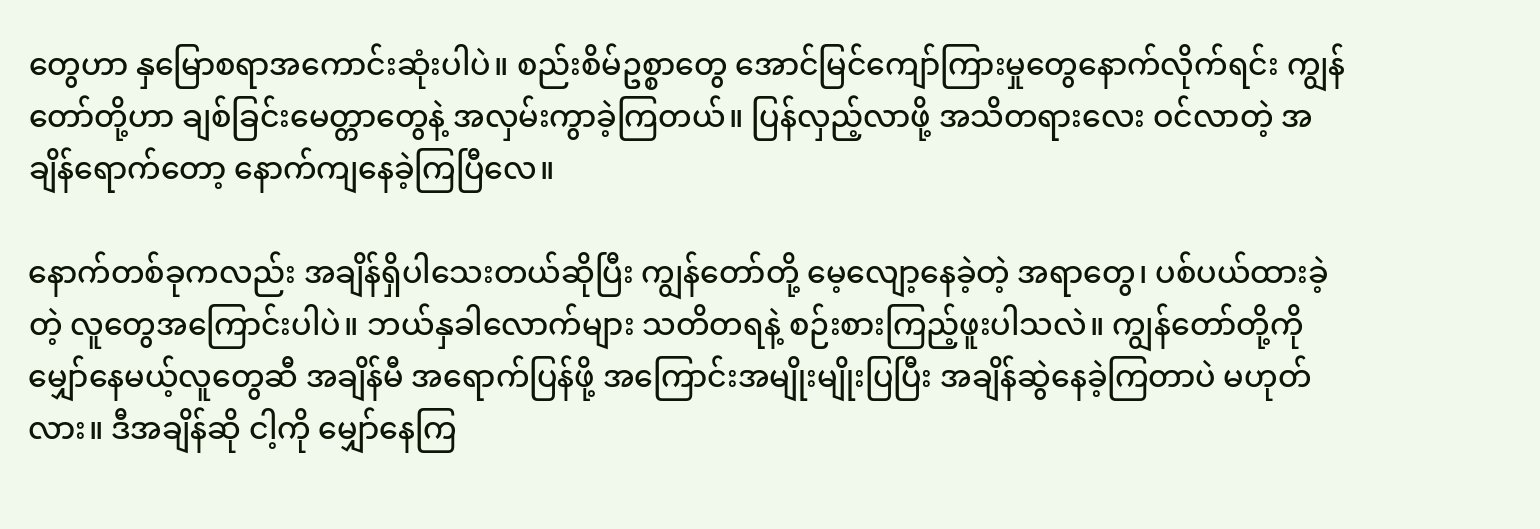တွေဟာ နှမြောစရာအကောင်းဆုံးပါပဲ။ စည်းစိမ်ဥစ္စာတွေ အောင်မြင်ကျော်ကြားမှုတွေနောက်လိုက်ရင်း ကျွန်တော်တို့ဟာ ချစ်ခြင်းမေတ္တာတွေနဲ့ အလှမ်းကွာခဲ့ကြတယ်။ ပြန်လှည့်လာဖို့ အသိတရားလေး ဝင်လာတဲ့ အချိန်ရောက်တော့ နောက်ကျနေခဲ့ကြပြီလေ။

နောက်တစ်ခုကလည်း အချိန်ရှိပါသေးတယ်ဆိုပြီး ကျွန်တော်တို့ မေ့လျော့နေခဲ့တဲ့ အရာတွေ၊ ပစ်ပယ်ထားခဲ့တဲ့ လူတွေအကြောင်းပါပဲ။ ဘယ်နှခါလောက်များ သတိတရနဲ့ စဉ်းစားကြည့်ဖူးပါသလဲ။ ကျွန်တော်တို့ကို မျှော်နေမယ့်လူတွေဆီ အချိန်မီ အရောက်ပြန်ဖို့ အကြောင်းအမျိုးမျိုးပြပြီး အချိန်ဆွဲနေခဲ့ကြတာပဲ မဟုတ်လား။ ဒီအချိန်ဆို ငါ့ကို မျှော်နေကြ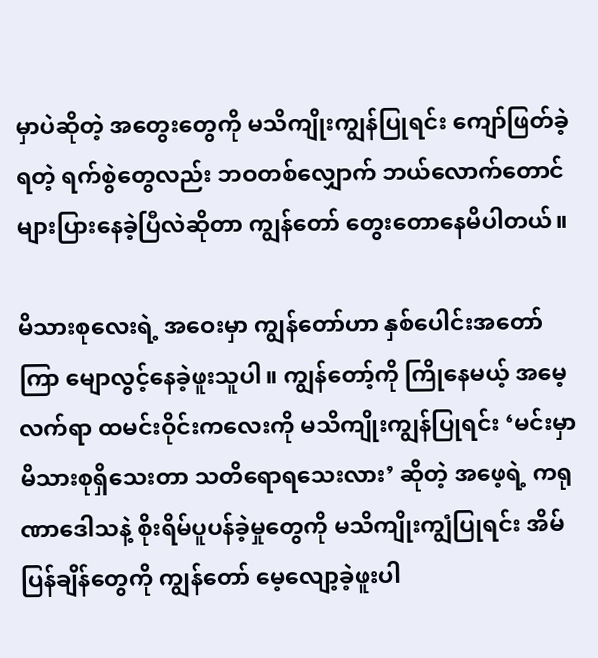မှာပဲဆိုတဲ့ အတွေးတွေကို မသိကျိုးကျွန်ပြုရင်း ကျော်ဖြတ်ခဲ့ရတဲ့ ရက်စွဲတွေလည်း ဘဝတစ်လျှောက် ဘယ်လောက်တောင် များပြားနေခဲ့ပြီလဲဆိုတာ ကျွန်တော် တွေးတောနေမိပါတယ်။

မိသားစုလေးရဲ့ အဝေးမှာ ကျွန်တော်ဟာ နှစ်ပေါင်းအတော်ကြာ မျောလွင့်နေခဲ့ဖူးသူပါ။ ကျွန်တော့်ကို ကြိုနေမယ့် အမေ့လက်ရာ ထမင်းဝိုင်းကလေးကို မသိကျိုးကျွန်ပြုရင်း ‘မင်းမှာ မိသားစုရှိသေးတာ သတိရောရသေးလား’ ဆိုတဲ့ အဖေ့ရဲ့ ကရုဏာဒေါသနဲ့ စိုးရိမ်ပူပန်ခဲ့မှုတွေကို မသိကျိုးကျွံပြုရင်း အိမ်ပြန်ချိန်တွေကို ကျွန်တော် မေ့လျော့ခဲ့ဖူးပါ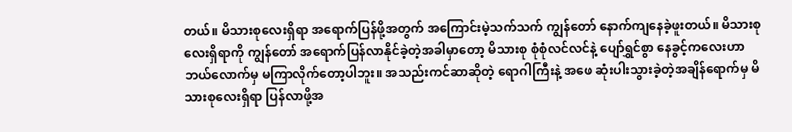တယ်။ မိသားစုလေးရှိရာ အရောက်ပြန်ဖို့အတွက် အကြောင်းမဲ့သက်သက် ကျွန်တော် နောက်ကျနေခဲ့ဖူးတယ်။ မိသားစုလေးရှိရာကို ကျွန်တော် အရောက်ပြန်လာနိုင်ခဲ့တဲ့အခါမှာတော့ မိသားစု စုံစုံလင်လင်နဲ့ ပျော်ရွှင်စွာ နေခွင့်ကလေးဟာ ဘယ်လောက်မှ မကြာလိုက်တော့ပါဘူး။ အသည်းကင်ဆာဆိုတဲ့ ရောဂါကြီးနဲ့ အဖေ ဆုံးပါးသွားခဲ့တဲ့အချိန်ရောက်မှ မိသားစုလေးရှိရာ ပြန်လာဖို့အ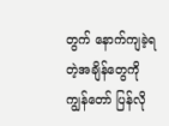တွက် နောက်ကျခဲ့ရတဲ့အချိန်တွေကို ကျွန်တော် ပြန်လို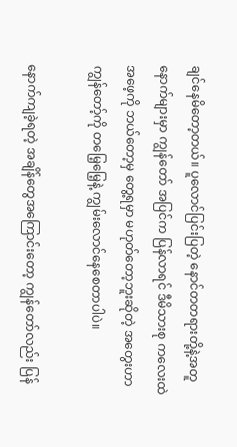ချင်နေမိတော့တယ်။ ပူလောင်ပြင်းပြတဲ့ နောင်တတရားတို့နဲ့အတူ နောက်များမှာ ကျွန်တော် အပြင်က ပြန်လာရင် ဒီမိသားစု ကလေးထဲ အဖေ့ကို ဘယ်တော့မှ တွေ့ရမှာ မဟုတ်တော့ဘူးဆိုတဲ့ အတွေးဟာ ကျွန်တော့်ကို တမြေ့မြေ့နဲ့ ကျွမ်းလောင်နေစေတာပါပဲ။

နောက်ကျခဲ့ရတဲ့ အချိန်တွေအကြောင်းတော့ ကျွန်တော်လည်း ပြန်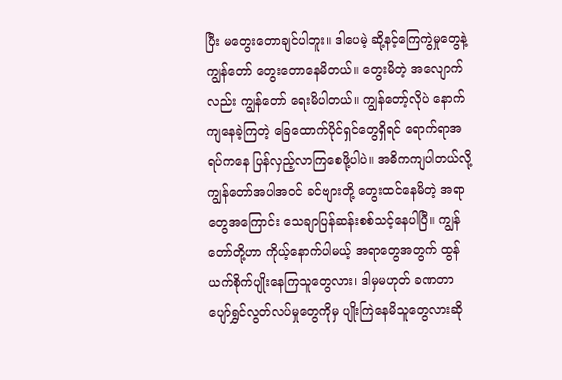ပြီး မတွေးတောချင်ပါဘူး။ ဒါပေမဲ့ ဆို့နင့်ကြေကွဲမှုတွေနဲ့ ကျွန်တော် တွေးတောနေမိတယ်။ တွေးမိတဲ့ အလျောက်လည်း ကျွန်တော် ရေးမိပါတယ်။ ကျွန်တော့်လိုပဲ နောက်ကျနေခဲ့ကြတဲ့ ခြေထောက်ပိုင်ရှင်တွေရှိရင် ရောက်ရာအရပ်ကနေ ပြန်လှည့်လာကြစေဖို့ပါပဲ။ အဓိကကျပါတယ်လို့ ကျွန်တော်အပါအဝင် ခင်ဗျားတို့ တွေးထင်နေမိတဲ့ အရာတွေအကြောင်း သေချာပြန်ဆန်းစစ်သင့်နေပါပြီ။ ကျွန်တော်တို့ဟာ ကိုယ့်နောက်ပါမယ့် အရာတွေအတွက် ထွန်ယက်စိုက်ပျိုးနေကြသူတွေလား၊ ဒါမှမဟုတ် ခဏတာ ပျော်ရွှင်လွတ်လပ်မှုတွေကိုမှ ပျိုးကြဲနေမိသူတွေလားဆို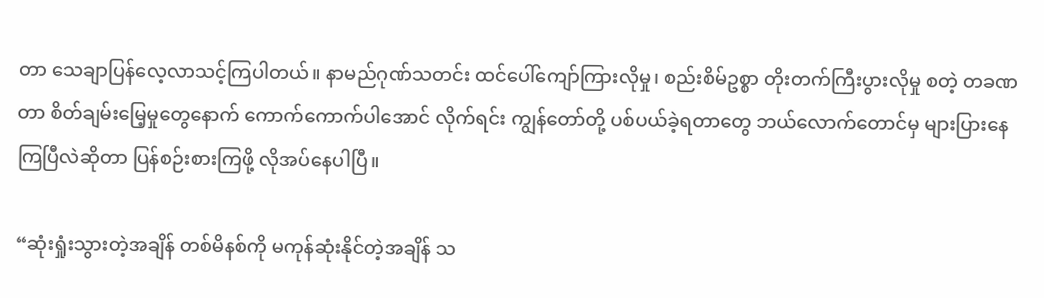တာ သေချာပြန်လေ့လာသင့်ကြပါတယ်။ နာမည်ဂုဏ်သတင်း ထင်ပေါ်ကျော်ကြားလိုမှု၊ စည်းစိမ်ဥစ္စာ တိုးတက်ကြီးပွားလိုမှု စတဲ့ တခဏတာ စိတ်ချမ်းမြေ့မှုတွေနောက် ကောက်ကောက်ပါအောင် လိုက်ရင်း ကျွန်တော်တို့ ပစ်ပယ်ခဲ့ရတာတွေ ဘယ်လောက်တောင်မှ များပြားနေကြပြီလဲဆိုတာ ပြန်စဉ်းစားကြဖို့ လိုအပ်နေပါပြီ။

“ဆုံးရှုံးသွားတဲ့အချိန် တစ်မိနစ်ကို မကုန်ဆုံးနိုင်တဲ့အချိန် သ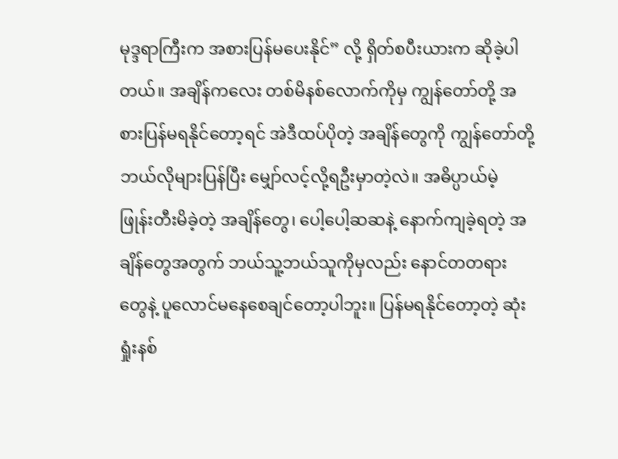မုဒ္ဒရာကြီးက အစားပြန်မပေးနိုင်” လို့ ရှိတ်စပီးယားက ဆိုခဲ့ပါတယ်။ အချိန်ကလေး တစ်မိနစ်လောက်ကိုမှ ကျွန်တော်တို့ အစားပြန်မရနိုင်တော့ရင် အဲဒီထပ်ပိုတဲ့ အချိန်တွေကို ကျွန်တော်တို့ ဘယ်လိုများပြန်ပြီး မျှော်လင့်လို့ရဦးမှာတဲ့လဲ။ အဓိပ္ပာယ်မဲ့ ဖြုန်းတီးမိခဲ့တဲ့ အချိန်တွေ၊ ပေါ့ပေါ့ဆဆနဲ့ နောက်ကျခဲ့ရတဲ့ အချိန်တွေအတွက် ဘယ်သူ့ဘယ်သူကိုမှလည်း နောင်တတရားတွေနဲ့ ပူလောင်မနေစေချင်တော့ပါဘူး။ ပြန်မရနိုင်တော့တဲ့ ဆုံးရှုံးနစ်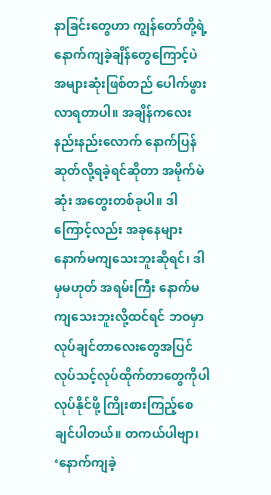နာခြင်းတွေဟာ ကျွန်တော်တို့ရဲ့ နောက်ကျခဲ့ချိန်တွေကြောင့်ပဲ အများဆုံးဖြစ်တည် ပေါက်ဖွားလာရတာပါ။ အချိန်ကလေး နည်းနည်းလောက် နောက်ပြန်ဆုတ်လို့ရခဲ့ရင်ဆိုတာ အမိုက်မဲဆုံး အတွေးတစ်ခုပါ။ ဒါကြောင့်လည်း အခုနေများ နောက်မကျသေးဘူးဆိုရင်၊ ဒါမှမဟုတ် အရမ်းကြီး နောက်မကျသေးဘူးလို့ထင်ရင် ဘဝမှာ လုပ်ချင်တာလေးတွေအပြင် လုပ်သင့်လုပ်ထိုက်တာတွေကိုပါ လုပ်နိုင်ဖို့ ကြိုးစားကြည့်စေချင်ပါတယ်။ တကယ်ပါဗျာ၊ ‘နောက်ကျခဲ့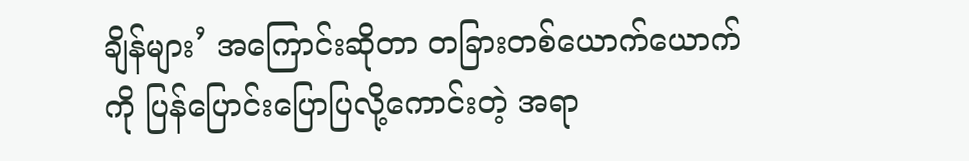ချိန်များ’ အကြောင်းဆိုတာ တခြားတစ်ယောက်ယောက်ကို ပြန်ပြောင်းပြောပြလို့ကောင်းတဲ့ အရာ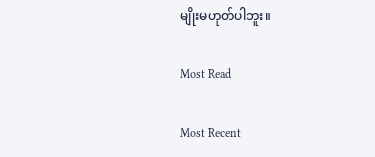မျိုးမဟုတ်ပါဘူး။

Most Read

Most Recent